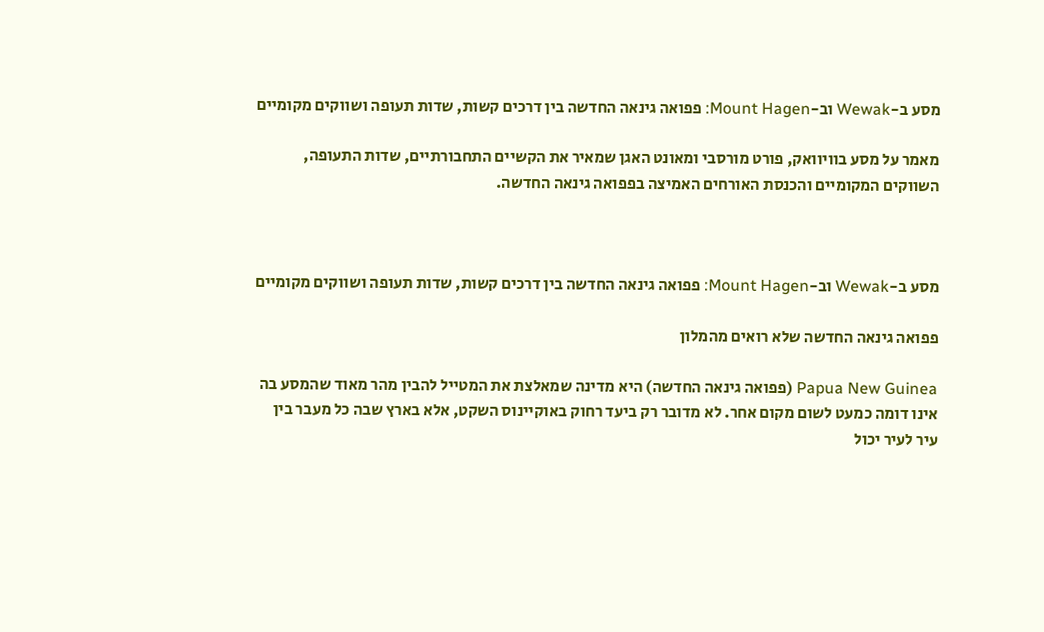מסע ב-Wewak וב-Mount Hagen: פפואה גינאה החדשה בין דרכים קשות, שדות תעופה ושווקים מקומיים

מאמר על מסע בוויוואק, פורט מורסבי ומאונט האגן שמאיר את הקשיים התחבורתיים, שדות התעופה, השווקים המקומיים והכנסת האורחים האמיצה בפפואה גינאה החדשה.



מסע ב-Wewak וב-Mount Hagen: פפואה גינאה החדשה בין דרכים קשות, שדות תעופה ושווקים מקומיים

פפואה גינאה החדשה שלא רואים מהמלון

Papua New Guinea (פפואה גינאה החדשה) היא מדינה שמאלצת את המטייל להבין מהר מאוד שהמסע בה אינו דומה כמעט לשום מקום אחר. לא מדובר רק ביעד רחוק באוקיינוס השקט, אלא בארץ שבה כל מעבר בין עיר לעיר יכול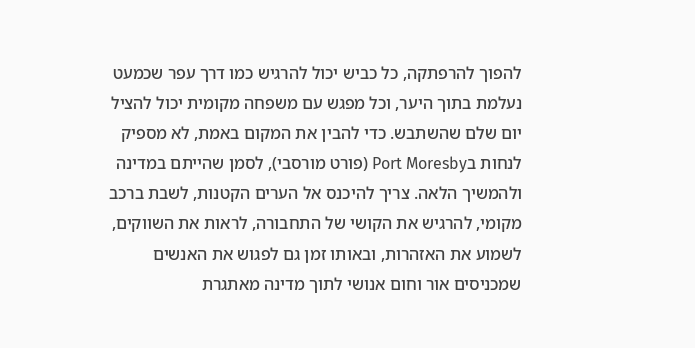להפוך להרפתקה, כל כביש יכול להרגיש כמו דרך עפר שכמעט נעלמת בתוך היער, וכל מפגש עם משפחה מקומית יכול להציל יום שלם שהשתבש. כדי להבין את המקום באמת, לא מספיק לנחות בPort Moresby (פורט מורסבי), לסמן שהייתם במדינה ולהמשיך הלאה. צריך להיכנס אל הערים הקטנות, לשבת ברכב מקומי, להרגיש את הקושי של התחבורה, לראות את השווקים, לשמוע את האזהרות, ובאותו זמן גם לפגוש את האנשים שמכניסים אור וחום אנושי לתוך מדינה מאתגרת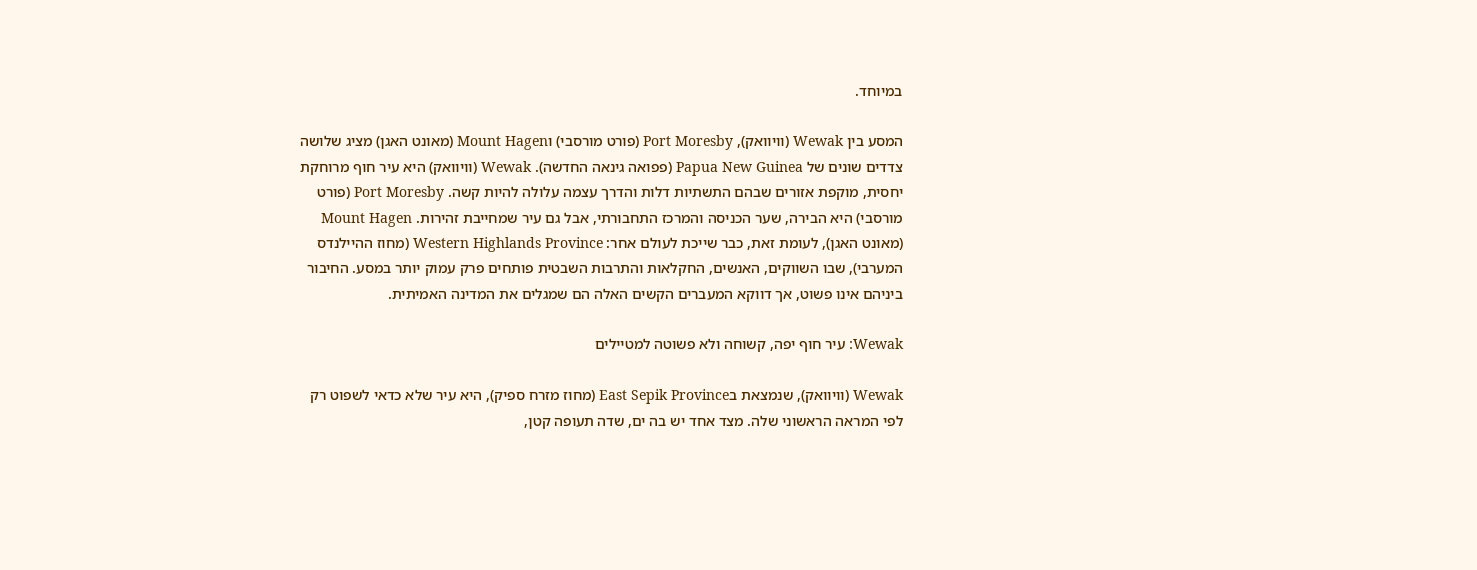במיוחד.

המסע בין Wewak (וויוואק), Port Moresby (פורט מורסבי) וMount Hagen (מאונט האגן) מציג שלושה צדדים שונים של Papua New Guinea (פפואה גינאה החדשה). Wewak (וויוואק) היא עיר חוף מרוחקת יחסית, מוקפת אזורים שבהם התשתיות דלות והדרך עצמה עלולה להיות קשה. Port Moresby (פורט מורסבי) היא הבירה, שער הכניסה והמרכז התחבורתי, אבל גם עיר שמחייבת זהירות. Mount Hagen (מאונט האגן), לעומת זאת, כבר שייכת לעולם אחר: Western Highlands Province (מחוז ההיילנדס המערבי), שבו השווקים, האנשים, החקלאות והתרבות השבטית פותחים פרק עמוק יותר במסע. החיבור ביניהם אינו פשוט, אך דווקא המעברים הקשים האלה הם שמגלים את המדינה האמיתית.

Wewak: עיר חוף יפה, קשוחה ולא פשוטה למטיילים

Wewak (וויוואק), שנמצאת בEast Sepik Province (מחוז מזרח ספיק), היא עיר שלא כדאי לשפוט רק לפי המראה הראשוני שלה. מצד אחד יש בה ים, שדה תעופה קטן,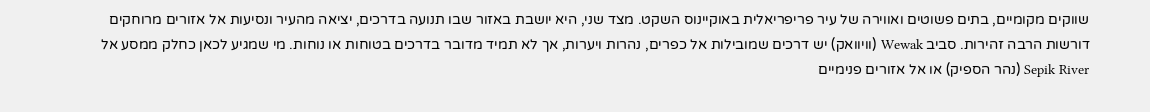שווקים מקומיים, בתים פשוטים ואווירה של עיר פריפריאלית באוקיינוס השקט. מצד שני, היא יושבת באזור שבו תנועה בדרכים, יציאה מהעיר ונסיעות אל אזורים מרוחקים דורשות הרבה זהירות. סביב Wewak (וויוואק) יש דרכים שמובילות אל כפרים, נהרות ויערות, אך לא תמיד מדובר בדרכים בטוחות או נוחות. מי שמגיע לכאן כחלק ממסע אל Sepik River (נהר הספיק) או אל אזורים פנימיים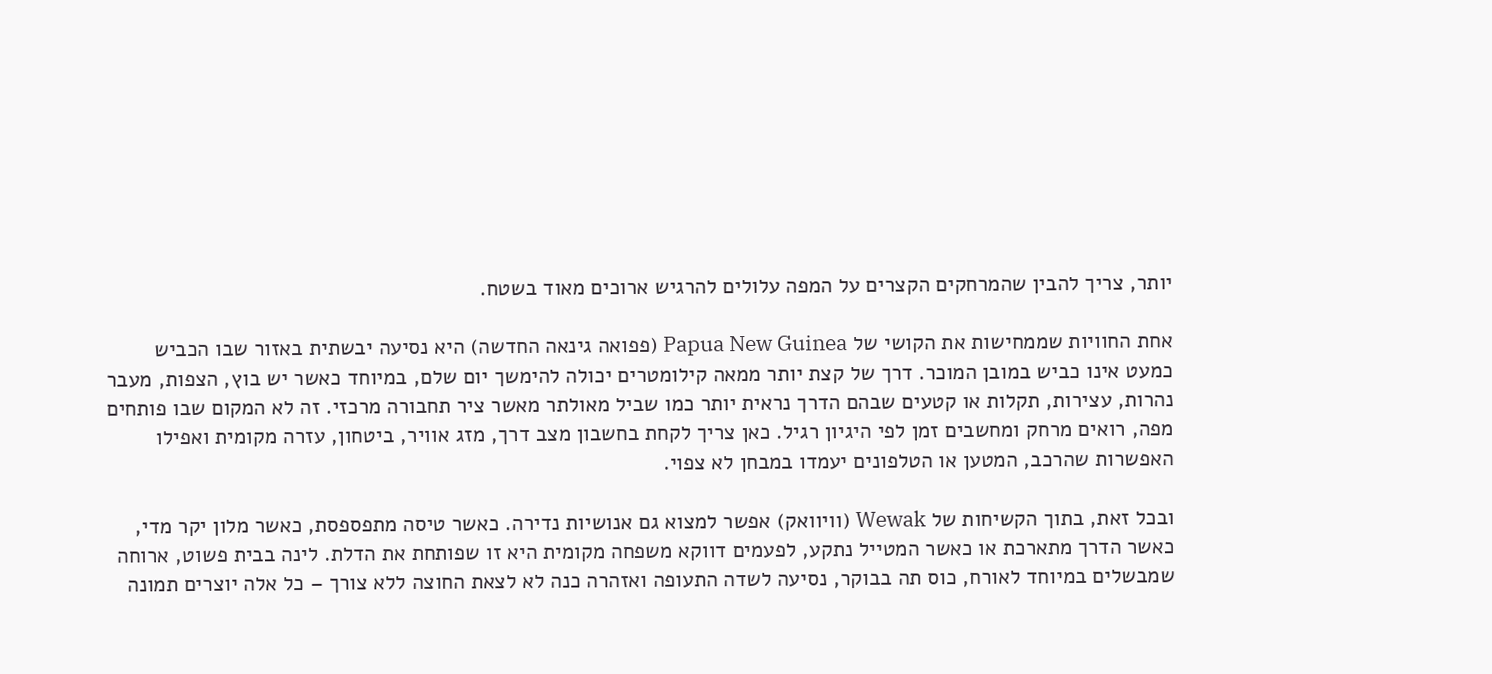יותר, צריך להבין שהמרחקים הקצרים על המפה עלולים להרגיש ארוכים מאוד בשטח.

אחת החוויות שממחישות את הקושי של Papua New Guinea (פפואה גינאה החדשה) היא נסיעה יבשתית באזור שבו הכביש כמעט אינו כביש במובן המוכר. דרך של קצת יותר ממאה קילומטרים יכולה להימשך יום שלם, במיוחד כאשר יש בוץ, הצפות, מעבר נהרות, עצירות, תקלות או קטעים שבהם הדרך נראית יותר כמו שביל מאולתר מאשר ציר תחבורה מרכזי. זה לא המקום שבו פותחים מפה, רואים מרחק ומחשבים זמן לפי היגיון רגיל. כאן צריך לקחת בחשבון מצב דרך, מזג אוויר, ביטחון, עזרה מקומית ואפילו האפשרות שהרכב, המטען או הטלפונים יעמדו במבחן לא צפוי.

ובכל זאת, בתוך הקשיחות של Wewak (וויוואק) אפשר למצוא גם אנושיות נדירה. כאשר טיסה מתפספסת, כאשר מלון יקר מדי, כאשר הדרך מתארכת או כאשר המטייל נתקע, לפעמים דווקא משפחה מקומית היא זו שפותחת את הדלת. לינה בבית פשוט, ארוחה שמבשלים במיוחד לאורח, כוס תה בבוקר, נסיעה לשדה התעופה ואזהרה כנה לא לצאת החוצה ללא צורך – כל אלה יוצרים תמונה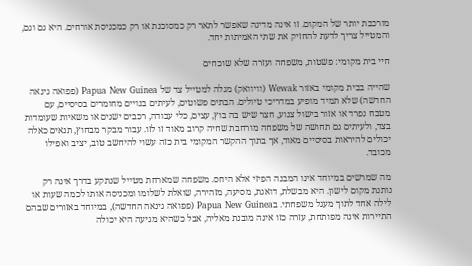מורכבת יותר של המקום. זו אינה מדינה שאפשר לתאר רק כמסוכנת או רק כמכניסת אורחים. היא גם וגם, והמטייל צריך לדעת להחזיק את שתי האמיתות יחד.

חיי בית מקומי: פשטות, משפחה ועזרה שלא שוכחים

שהייה בבית מקומי באזור Wewak (וויוואק) מגלה למטייל צד של Papua New Guinea (פפואה גינאה החדשה) שלא תמיד מופיע במדריכי טיולים. הבתים פשוטים, לעיתים בנויים מחומרים בסיסיים, עם מטבח נפרד או אזור בישול צנוע, חצר שיש בה בוץ, עצים, כלי עבודה, רכבים ישנים או משאיות שעומדות בצד, ולעיתים גם תחושה של משפחה מורחבת שחיה קרוב מאוד זו לזו. עבור מבקר מבחוץ, תנאים כאלה יכולים להיראות בסיסיים מאוד, אך בתוך ההקשר המקומי בית כזה עשוי להיחשב טוב, יציב ואפילו מכובד.

מה שמרשים במיוחד אינו המבנה הפיזי אלא היחס. משפחה שמארחת מטייל שנתקע בדרך אינה רק נותנת מקום לישון. היא מבשלת, דואגת, מסיעה, מזהירה, שואלת לשלומו ומכניסה אותו לכמה שעות או לילה אחד לתוך מעגל משפחתי. בPapua New Guinea (פפואה גינאה החדשה), במיוחד באזורים שבהם התיירות אינה מפותחת, עזרה כזו אינה מובנת מאליה, אבל כשהיא מגיעה היא יכולה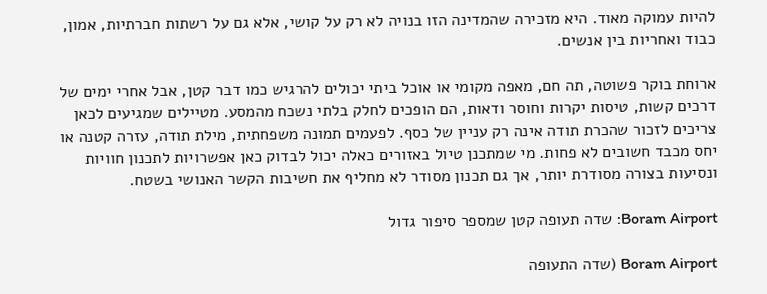להיות עמוקה מאוד. היא מזכירה שהמדינה הזו בנויה לא רק על קושי, אלא גם על רשתות חברתיות, אמון, כבוד ואחריות בין אנשים.

ארוחת בוקר פשוטה, תה חם, מאפה מקומי או אוכל ביתי יכולים להרגיש כמו דבר קטן, אבל אחרי ימים של דרכים קשות, טיסות יקרות וחוסר ודאות, הם הופכים לחלק בלתי נשכח מהמסע. מטיילים שמגיעים לכאן צריכים לזכור שהכרת תודה אינה רק עניין של כסף. לפעמים תמונה משפחתית, מילת תודה, עזרה קטנה או יחס מכבד חשובים לא פחות. מי שמתכנן טיול באזורים כאלה יכול לבדוק כאן אפשרויות לתכנון חוויות ונסיעות בצורה מסודרת יותר, אך גם תכנון מסודר לא מחליף את חשיבות הקשר האנושי בשטח.

Boram Airport: שדה תעופה קטן שמספר סיפור גדול

Boram Airport (שדה התעופה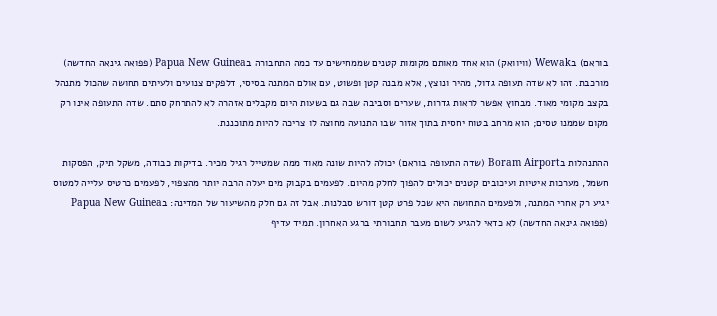בוראם) בWewak (וויוואק) הוא אחד מאותם מקומות קטנים שממחישים עד כמה התחבורה בPapua New Guinea (פפואה גינאה החדשה) מורכבת. זהו לא שדה תעופה גדול, מהיר ונוצץ, אלא מבנה קטן ופשוט, עם אולם המתנה בסיסי, דלפקים צנועים ולעיתים תחושה שהכול מתנהל בקצב מקומי מאוד. מבחוץ אפשר לראות גדרות, שערים וסביבה שבה גם בשעות היום מקבלים אזהרה לא להתרחק סתם. שדה התעופה אינו רק מקום שממנו טסים; הוא מרחב בטוח יחסית בתוך אזור שבו התנועה מחוצה לו צריכה להיות מתוכננת.

ההתנהלות בBoram Airport (שדה התעופה בוראם) יכולה להיות שונה מאוד ממה שמטייל רגיל מכיר. בדיקות כבודה, משקל תיק, הפסקות חשמל, מערכות איטיות ועיכובים קטנים יכולים להפוך לחלק מהיום. לפעמים בקבוק מים יעלה הרבה יותר מהצפוי, לפעמים כרטיס עלייה למטוס יגיע רק אחרי המתנה, ולפעמים התחושה היא שכל פרט קטן דורש סבלנות. אבל זה גם חלק מהשיעור של המדינה: בPapua New Guinea (פפואה גינאה החדשה) לא כדאי להגיע לשום מעבר תחבורתי ברגע האחרון. תמיד עדיף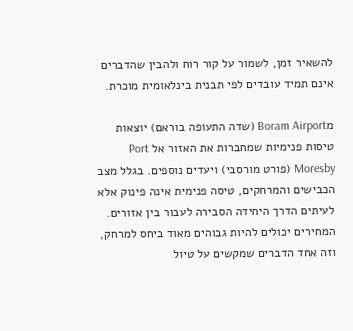להשאיר זמן, לשמור על קור רוח ולהבין שהדברים אינם תמיד עובדים לפי תבנית בינלאומית מוכרת.

מBoram Airport (שדה התעופה בוראם) יוצאות טיסות פנימיות שמחברות את האזור אל Port Moresby (פורט מורסבי) ויעדים נוספים. בגלל מצב הכבישים והמרחקים, טיסה פנימית אינה פינוק אלא לעיתים הדרך היחידה הסבירה לעבור בין אזורים. המחירים יכולים להיות גבוהים מאוד ביחס למרחק, וזה אחד הדברים שמקשים על טיול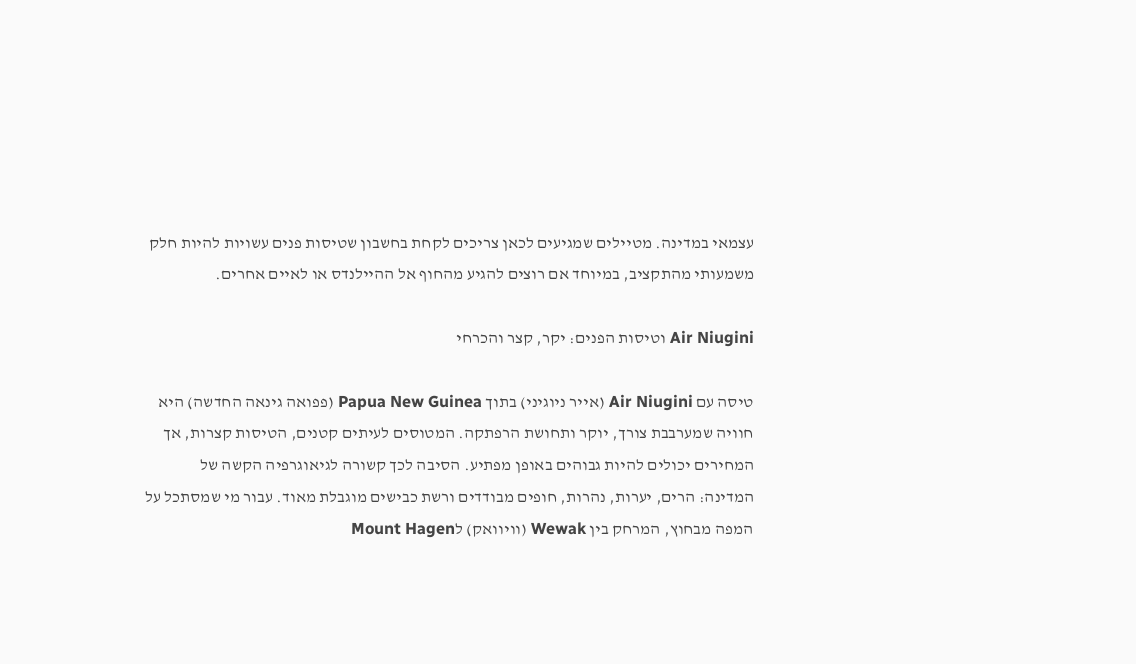עצמאי במדינה. מטיילים שמגיעים לכאן צריכים לקחת בחשבון שטיסות פנים עשויות להיות חלק משמעותי מהתקציב, במיוחד אם רוצים להגיע מהחוף אל ההיילנדס או לאיים אחרים.

Air Niugini וטיסות הפנים: יקר, קצר והכרחי

טיסה עם Air Niugini (אייר ניוגיני) בתוך Papua New Guinea (פפואה גינאה החדשה) היא חוויה שמערבבת צורך, יוקר ותחושת הרפתקה. המטוסים לעיתים קטנים, הטיסות קצרות, אך המחירים יכולים להיות גבוהים באופן מפתיע. הסיבה לכך קשורה לגיאוגרפיה הקשה של המדינה: הרים, יערות, נהרות, חופים מבודדים ורשת כבישים מוגבלת מאוד. עבור מי שמסתכל על המפה מבחוץ, המרחק בין Wewak (וויוואק) לMount Hagen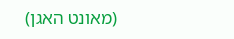(מאונט האגן)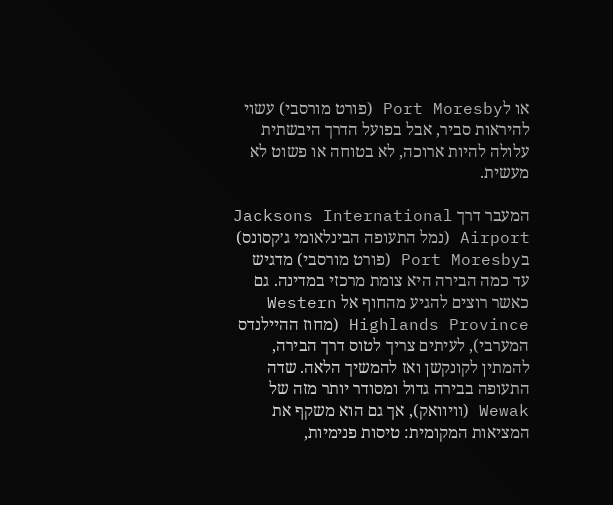או לPort Moresby (פורט מורסבי) עשוי להיראות סביר, אבל בפועל הדרך היבשתית עלולה להיות ארוכה, לא בטוחה או פשוט לא מעשית.

המעבר דרך Jacksons International Airport (נמל התעופה הבינלאומי ג׳קסונס) בPort Moresby (פורט מורסבי) מדגיש עד כמה הבירה היא צומת מרכזי במדינה. גם כאשר רוצים להגיע מהחוף אל Western Highlands Province (מחוז ההיילנדס המערבי), לעיתים צריך לטוס דרך הבירה, להמתין לקונקשן ואז להמשיך הלאה. שדה התעופה בבירה גדול ומסודר יותר מזה של Wewak (וויוואק), אך גם הוא משקף את המציאות המקומית: טיסות פנימיות,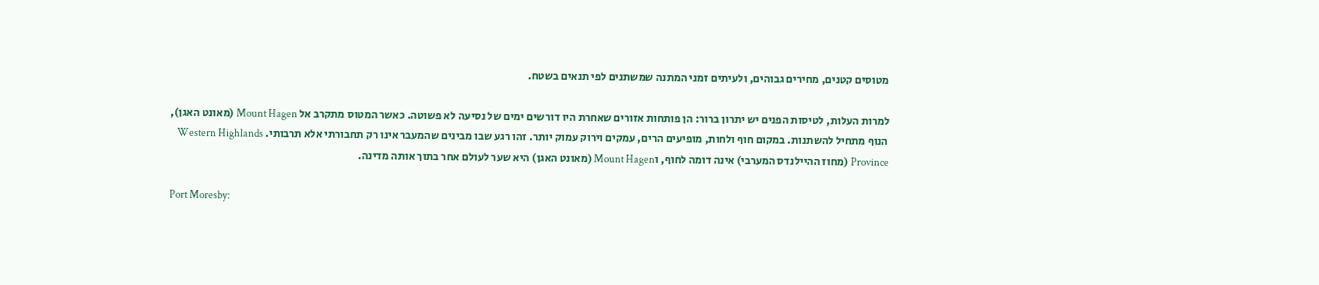מטוסים קטנים, מחירים גבוהים, ולעיתים זמני המתנה שמשתנים לפי תנאים בשטח.

למרות העלות, לטיסות הפנים יש יתרון ברור: הן פותחות אזורים שאחרת היו דורשים ימים של נסיעה לא פשוטה. כאשר המטוס מתקרב אל Mount Hagen (מאונט האגן), הנוף מתחיל להשתנות. במקום חוף ולחות, מופיעים הרים, עמקים וירוק עמוק יותר. זהו רגע שבו מבינים שהמעבר אינו רק תחבורתי אלא תרבותי. Western Highlands Province (מחוז ההיילנדס המערבי) אינה דומה לחוף, וMount Hagen (מאונט האגן) היא שער לעולם אחר בתוך אותה מדינה.

Port Moresby: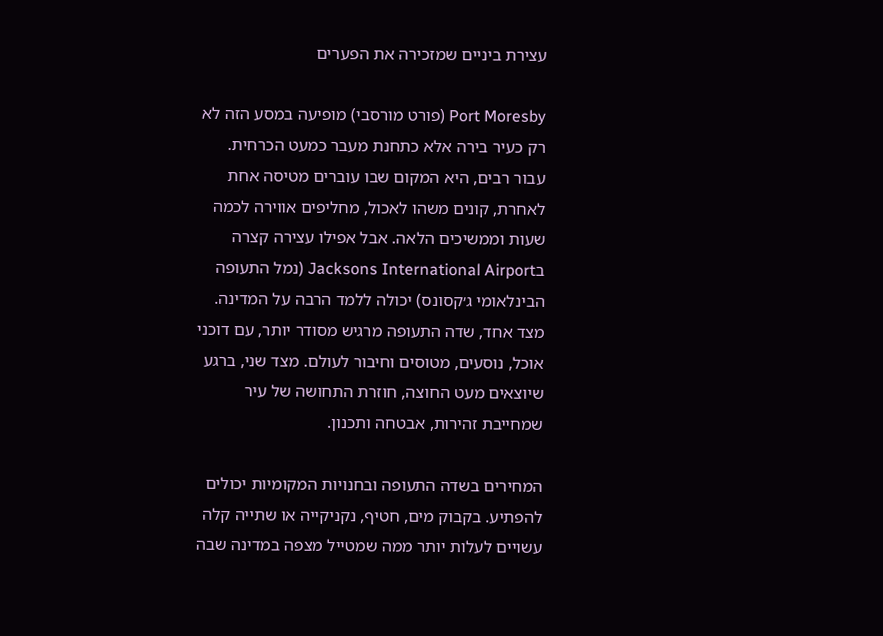עצירת ביניים שמזכירה את הפערים

Port Moresby (פורט מורסבי) מופיעה במסע הזה לא רק כעיר בירה אלא כתחנת מעבר כמעט הכרחית. עבור רבים, היא המקום שבו עוברים מטיסה אחת לאחרת, קונים משהו לאכול, מחליפים אווירה לכמה שעות וממשיכים הלאה. אבל אפילו עצירה קצרה בJacksons International Airport (נמל התעופה הבינלאומי ג׳קסונס) יכולה ללמד הרבה על המדינה. מצד אחד, שדה התעופה מרגיש מסודר יותר, עם דוכני אוכל, נוסעים, מטוסים וחיבור לעולם. מצד שני, ברגע שיוצאים מעט החוצה, חוזרת התחושה של עיר שמחייבת זהירות, אבטחה ותכנון.

המחירים בשדה התעופה ובחנויות המקומיות יכולים להפתיע. בקבוק מים, חטיף, נקניקייה או שתייה קלה עשויים לעלות יותר ממה שמטייל מצפה במדינה שבה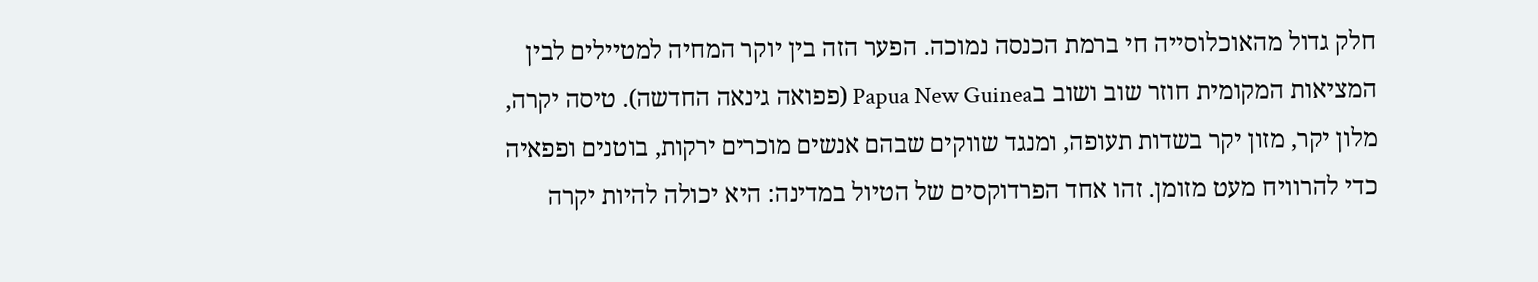חלק גדול מהאוכלוסייה חי ברמת הכנסה נמוכה. הפער הזה בין יוקר המחיה למטיילים לבין המציאות המקומית חוזר שוב ושוב בPapua New Guinea (פפואה גינאה החדשה). טיסה יקרה, מלון יקר, מזון יקר בשדות תעופה, ומנגד שווקים שבהם אנשים מוכרים ירקות, בוטנים ופפאיה כדי להרוויח מעט מזומן. זהו אחד הפרדוקסים של הטיול במדינה: היא יכולה להיות יקרה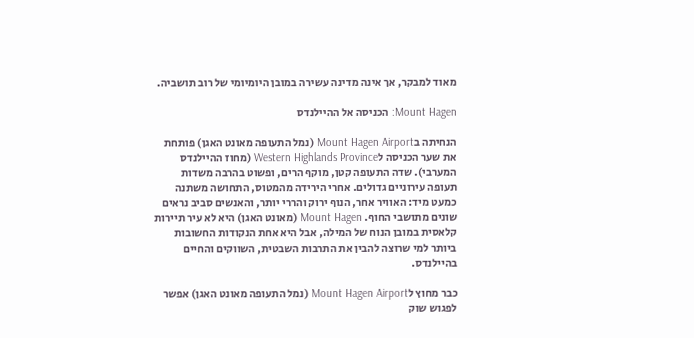מאוד למבקר, אך אינה מדינה עשירה במובן היומיומי של רוב תושביה.

Mount Hagen: הכניסה אל ההיילנדס

הנחיתה בMount Hagen Airport (נמל התעופה מאונט האגן) פותחת את שער הכניסה לWestern Highlands Province (מחוז ההיילנדס המערבי). שדה התעופה קטן, מוקף הרים, ופשוט בהרבה משדות תעופה עירוניים גדולים. אחרי הירידה מהמטוס, התחושה משתנה כמעט מיד: האוויר אחר, הנוף ירוק והררי יותר, והאנשים סביב נראים שונים מתושבי החוף. Mount Hagen (מאונט האגן) היא לא עיר תיירות קלאסית במובן הנוח של המילה, אבל היא אחת הנקודות החשובות ביותר למי שרוצה להבין את התרבות השבטית, השווקים והחיים בהיילנדס.

כבר מחוץ לMount Hagen Airport (נמל התעופה מאונט האגן) אפשר לפגוש שוק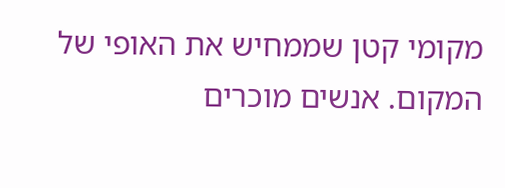מקומי קטן שממחיש את האופי של המקום. אנשים מוכרים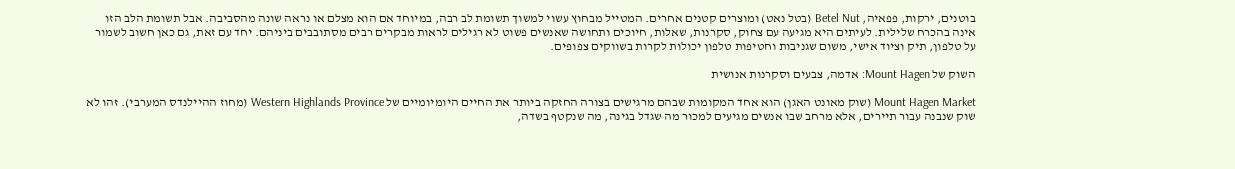בוטנים, ירקות, פפאיה, Betel Nut (בטל נאט) ומוצרים קטנים אחרים. המטייל מבחוץ עשוי למשוך תשומת לב רבה, במיוחד אם הוא מצלם או נראה שונה מהסביבה. אבל תשומת הלב הזו אינה בהכרח שלילית. לעיתים היא מגיעה עם צחוק, סקרנות, שאלות, חיוכים ותחושה שאנשים פשוט לא רגילים לראות מבקרים רבים מסתובבים ביניהם. יחד עם זאת, גם כאן חשוב לשמור על טלפון, תיק וציוד אישי, משום שגניבות וחטיפות טלפון יכולות לקרות בשווקים צפופים.

השוק של Mount Hagen: אדמה, צבעים וסקרנות אנושית

Mount Hagen Market (שוק מאונט האגן) הוא אחד המקומות שבהם מרגישים בצורה החזקה ביותר את החיים היומיומיים של Western Highlands Province (מחוז ההיילנדס המערבי). זהו לא שוק שנבנה עבור תיירים, אלא מרחב שבו אנשים מגיעים למכור מה שגדל בגינה, מה שנקטף בשדה,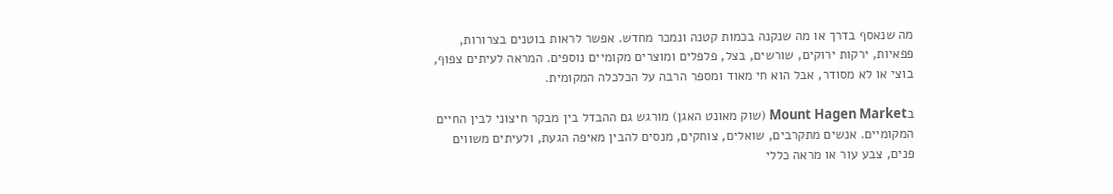מה שנאסף בדרך או מה שנקנה בכמות קטנה ונמכר מחדש. אפשר לראות בוטנים בצרורות, פפאיות, ירקות ירוקים, שורשים, בצל, פלפלים ומוצרים מקומיים נוספים. המראה לעיתים צפוף, בוצי או לא מסודר, אבל הוא חי מאוד ומספר הרבה על הכלכלה המקומית.

בMount Hagen Market (שוק מאונט האגן) מורגש גם ההבדל בין מבקר חיצוני לבין החיים המקומיים. אנשים מתקרבים, שואלים, צוחקים, מנסים להבין מאיפה הגעת, ולעיתים משווים פנים, צבע עור או מראה כללי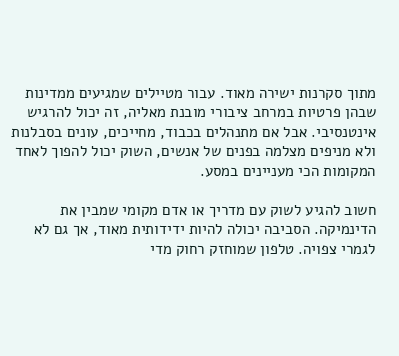מתוך סקרנות ישירה מאוד. עבור מטיילים שמגיעים ממדינות שבהן פרטיות במרחב ציבורי מובנת מאליה, זה יכול להרגיש אינטנסיבי. אבל אם מתנהלים בכבוד, מחייכים, עונים בסבלנות ולא מניפים מצלמה בפנים של אנשים, השוק יכול להפוך לאחד המקומות הכי מעניינים במסע.

חשוב להגיע לשוק עם מדריך או אדם מקומי שמבין את הדינמיקה. הסביבה יכולה להיות ידידותית מאוד, אך גם לא לגמרי צפויה. טלפון שמוחזק רחוק מדי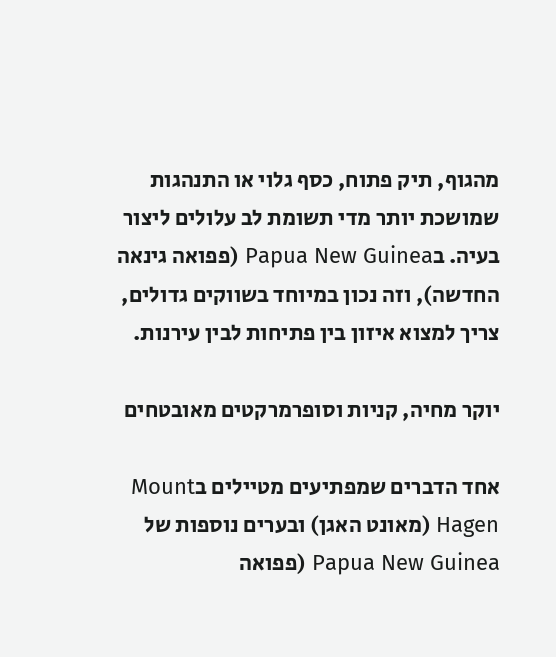מהגוף, תיק פתוח, כסף גלוי או התנהגות שמושכת יותר מדי תשומת לב עלולים ליצור בעיה. בPapua New Guinea (פפואה גינאה החדשה), וזה נכון במיוחד בשווקים גדולים, צריך למצוא איזון בין פתיחות לבין עירנות.

יוקר מחיה, קניות וסופרמרקטים מאובטחים

אחד הדברים שמפתיעים מטיילים בMount Hagen (מאונט האגן) ובערים נוספות של Papua New Guinea (פפואה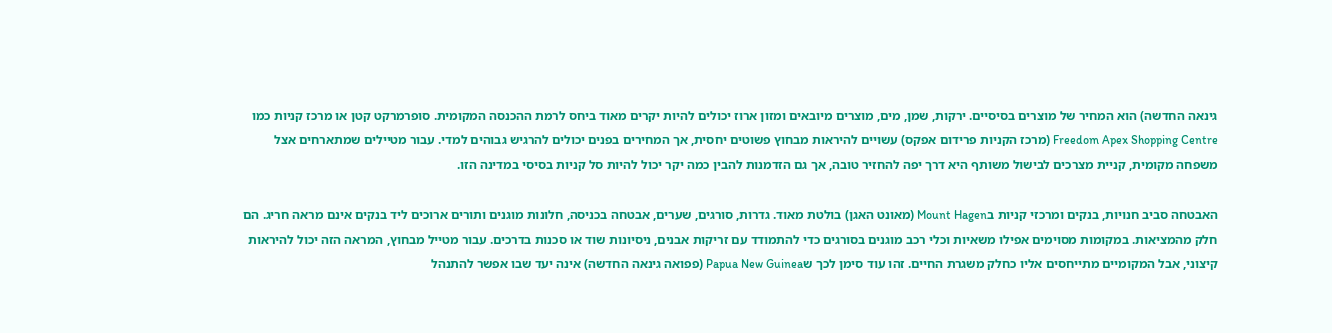גינאה החדשה) הוא המחיר של מוצרים בסיסיים. ירקות, שמן, מים, מוצרים מיובאים ומזון ארוז יכולים להיות יקרים מאוד ביחס לרמת ההכנסה המקומית. סופרמרקט קטן או מרכז קניות כמו Freedom Apex Shopping Centre (מרכז הקניות פרידום אפקס) עשויים להיראות מבחוץ פשוטים יחסית, אך המחירים בפנים יכולים להרגיש גבוהים למדי. עבור מטיילים שמתארחים אצל משפחה מקומית, קניית מצרכים לבישול משותף היא דרך יפה להחזיר טובה, אך גם הזדמנות להבין כמה יקר יכול להיות סל קניות בסיסי במדינה הזו.

האבטחה סביב חנויות, בנקים ומרכזי קניות בMount Hagen (מאונט האגן) בולטת מאוד. גדרות, סורגים, שערים, אבטחה בכניסה, חלונות מוגנים ותורים ארוכים ליד בנקים אינם מראה חריג. הם חלק מהמציאות. במקומות מסוימים אפילו משאיות וכלי רכב מוגנים בסורגים כדי להתמודד עם זריקות אבנים, ניסיונות שוד או סכנות בדרכים. עבור מטייל מבחוץ, המראה הזה יכול להיראות קיצוני, אבל המקומיים מתייחסים אליו כחלק משגרת החיים. זהו עוד סימן לכך שPapua New Guinea (פפואה גינאה החדשה) אינה יעד שבו אפשר להתנהל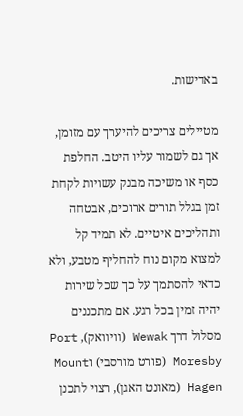באדישות.

מטיילים צריכים להיערך עם מזומן, אך גם לשמור עליו היטב. החלפת כסף או משיכה מבנק עשויות לקחת זמן בגלל תורים ארוכים, אבטחה ותהליכים איטיים. לא תמיד קל למצוא מקום נוח להחליף מטבע, ולא כדאי להסתמך על כך שכל שירות יהיה זמין בכל רגע. אם מתכננים מסלול דרך Wewak (וויוואק), Port Moresby (פורט מורסבי) וMount Hagen (מאונט האגן), רצוי לתכנן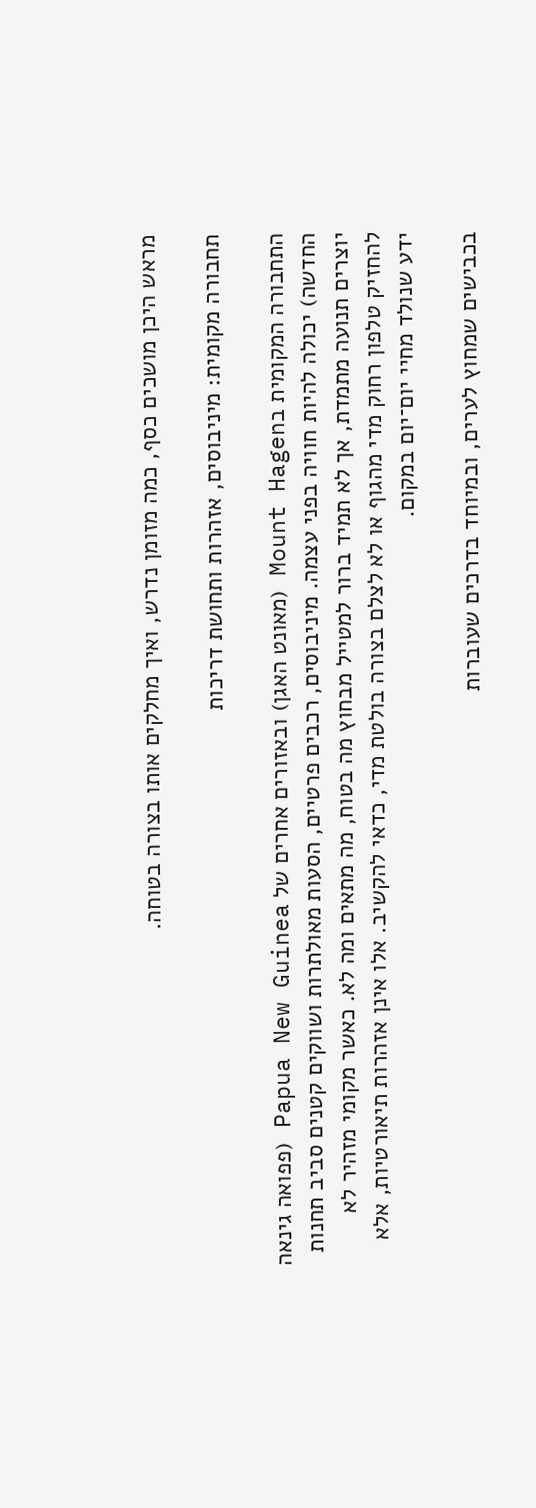מראש היכן מושכים כסף, כמה מזומן נדרש, ואיך מחלקים אותו בצורה בטוחה.

תחבורה מקומית: מיניבוסים, אזהרות ותחושת דריכות

התחבורה המקומית בMount Hagen (מאונט האגן) ובאזורים אחרים של Papua New Guinea (פפואה גינאה החדשה) יכולה להיות חוויה בפני עצמה. מיניבוסים, רכבים פרטיים, הסעות מאולתרות ושווקים קטנים סביב תחנות יוצרים תנועה מתמדת, אך לא תמיד ברור למטייל מבחוץ מה בטוח, מה מתאים ומה לא. כאשר מקומי מזהיר לא להחזיק טלפון רחוק מדי מהגוף או לא לצלם בצורה בולטת מדי, כדאי להקשיב. אלו אינן אזהרות תיאורטיות, אלא ידע שנולד מחיי יום־יום במקום.

בכבישים שמחוץ לערים, ובמיוחד בדרכים שעוברות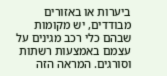ביערות או באזורים מבודדים, יש מקומות שבהם כלי רכב מגינים על עצמם באמצעות רשתות וסורגים. המראה הזה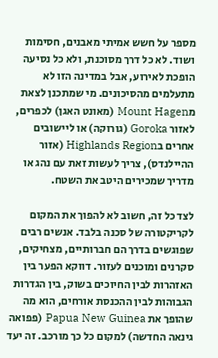מספר על חשש אמיתי מאבנים, חסימות ושוד. לא כל דרך מסוכנת, ולא כל נסיעה הופכת לאירוע, אבל במדינה הזו לא מתעלמים מהסיכונים. מי שמתכנן לצאת מMount Hagen (מאונט האגן) לכפרים, לאזור Goroka (גורוקה) או ליישובים אחרים בHighlands Region (אזור ההיילנדס), צריך לעשות זאת עם נהג או מדריך שמכירים היטב את השטח.

לצד כל זה, חשוב לא להפוך את המקום לקריקטורה של סכנה בלבד. אנשים רבים שפוגשים בדרך הם חברותיים, מצחיקים, סקרנים ומוכנים לעזור. דווקא הפער בין האזהרות לבין החיוכים בשוק, בין הגדרות הגבוהות לבין ההכנסת אורחים, הוא מה שהופך את Papua New Guinea (פפואה גינאה החדשה) למקום כל כך מורכב. זה יעד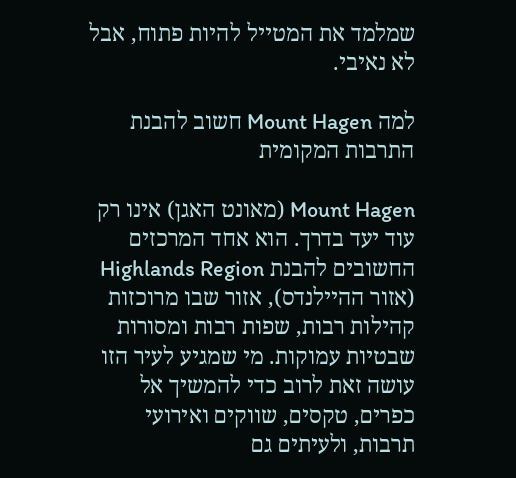שמלמד את המטייל להיות פתוח, אבל לא נאיבי.

למה Mount Hagen חשוב להבנת התרבות המקומית

Mount Hagen (מאונט האגן) אינו רק עוד יעד בדרך. הוא אחד המרכזים החשובים להבנת Highlands Region (אזור ההיילנדס), אזור שבו מרוכזות קהילות רבות, שפות רבות ומסורות שבטיות עמוקות. מי שמגיע לעיר הזו עושה זאת לרוב כדי להמשיך אל כפרים, טקסים, שווקים ואירועי תרבות, ולעיתים גם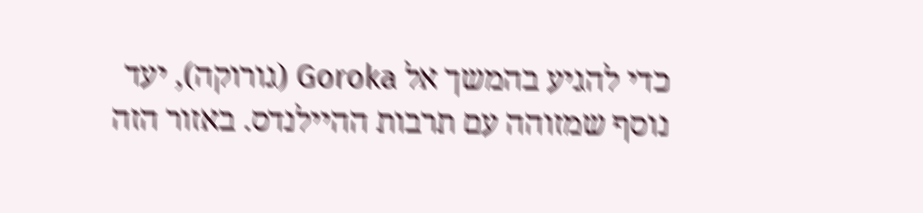כדי להגיע בהמשך אל Goroka (גורוקה), יעד נוסף שמזוהה עם תרבות ההיילנדס. באזור הזה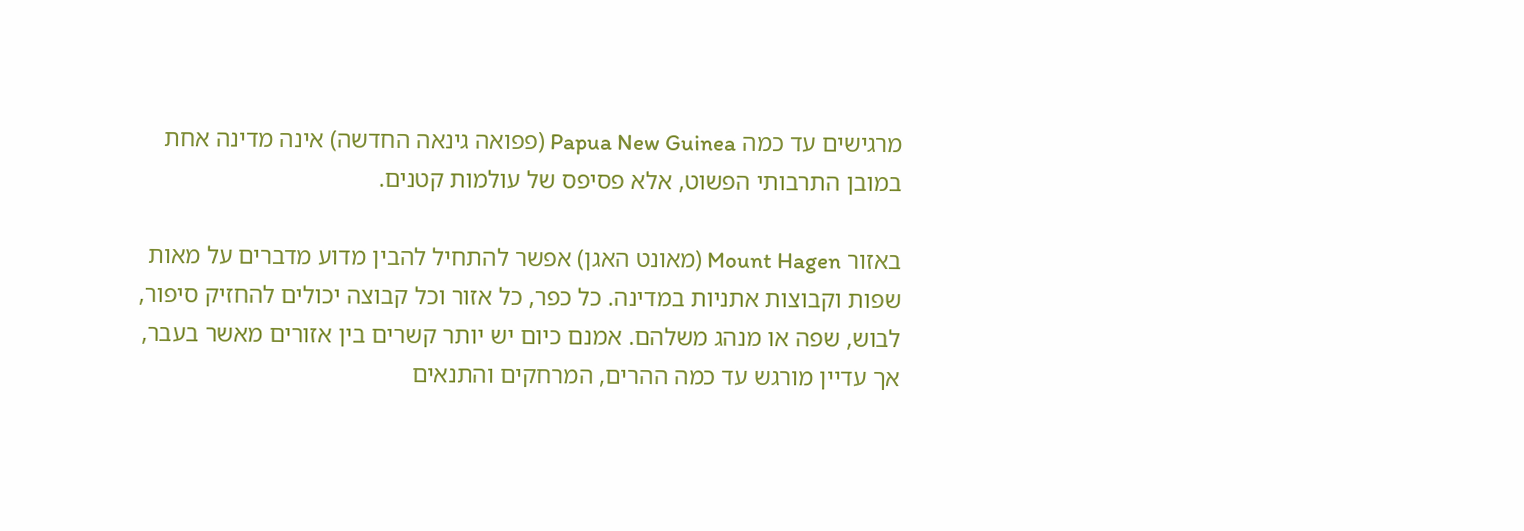מרגישים עד כמה Papua New Guinea (פפואה גינאה החדשה) אינה מדינה אחת במובן התרבותי הפשוט, אלא פסיפס של עולמות קטנים.

באזור Mount Hagen (מאונט האגן) אפשר להתחיל להבין מדוע מדברים על מאות שפות וקבוצות אתניות במדינה. כל כפר, כל אזור וכל קבוצה יכולים להחזיק סיפור, לבוש, שפה או מנהג משלהם. אמנם כיום יש יותר קשרים בין אזורים מאשר בעבר, אך עדיין מורגש עד כמה ההרים, המרחקים והתנאים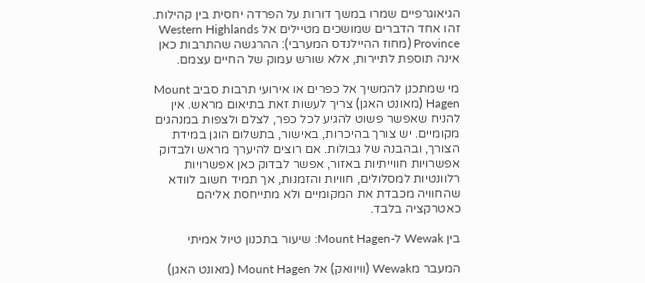הגיאוגרפיים שמרו במשך דורות על הפרדה יחסית בין קהילות. זהו אחד הדברים שמושכים מטיילים אל Western Highlands Province (מחוז ההיילנדס המערבי): ההרגשה שהתרבות כאן אינה תוספת לתיירות, אלא שורש עמוק של החיים עצמם.

מי שמתכנן להמשיך אל כפרים או אירועי תרבות סביב Mount Hagen (מאונט האגן) צריך לעשות זאת בתיאום מראש. אין להניח שאפשר פשוט להגיע לכל כפר, לצלם ולצפות במנהגים מקומיים. יש צורך בהיכרות, באישור, בתשלום הוגן במידת הצורך, ובהבנה של גבולות. אם רוצים להיערך מראש ולבדוק אפשרויות חווייתיות באזור, אפשר לבדוק כאן אפשרויות רלוונטיות למסלולים, חוויות והזמנות, אך תמיד חשוב לוודא שהחוויה מכבדת את המקומיים ולא מתייחסת אליהם כאטרקציה בלבד.

בין Wewak ל-Mount Hagen: שיעור בתכנון טיול אמיתי

המעבר מWewak (וויוואק) אל Mount Hagen (מאונט האגן)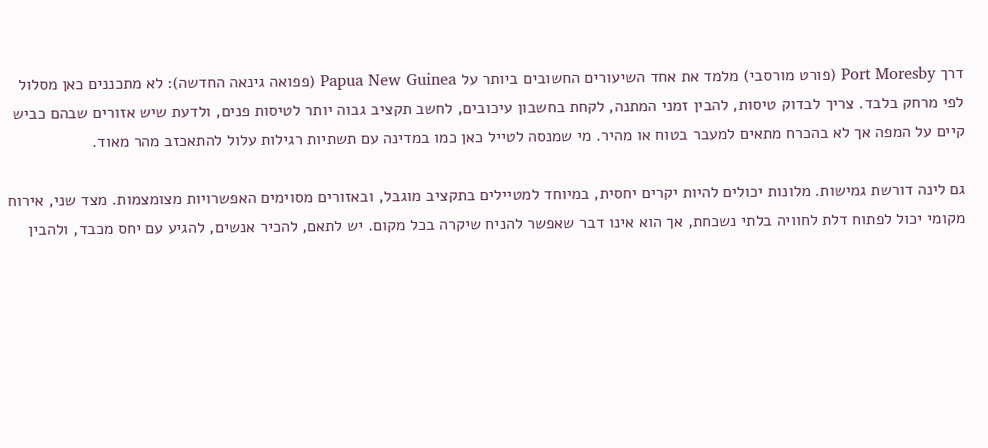דרך Port Moresby (פורט מורסבי) מלמד את אחד השיעורים החשובים ביותר על Papua New Guinea (פפואה גינאה החדשה): לא מתכננים כאן מסלול לפי מרחק בלבד. צריך לבדוק טיסות, להבין זמני המתנה, לקחת בחשבון עיכובים, לחשב תקציב גבוה יותר לטיסות פנים, ולדעת שיש אזורים שבהם כביש קיים על המפה אך לא בהכרח מתאים למעבר בטוח או מהיר. מי שמנסה לטייל כאן כמו במדינה עם תשתיות רגילות עלול להתאכזב מהר מאוד.

גם לינה דורשת גמישות. מלונות יכולים להיות יקרים יחסית, במיוחד למטיילים בתקציב מוגבל, ובאזורים מסוימים האפשרויות מצומצמות. מצד שני, אירוח מקומי יכול לפתוח דלת לחוויה בלתי נשכחת, אך הוא אינו דבר שאפשר להניח שיקרה בכל מקום. יש לתאם, להכיר אנשים, להגיע עם יחס מכבד, ולהבין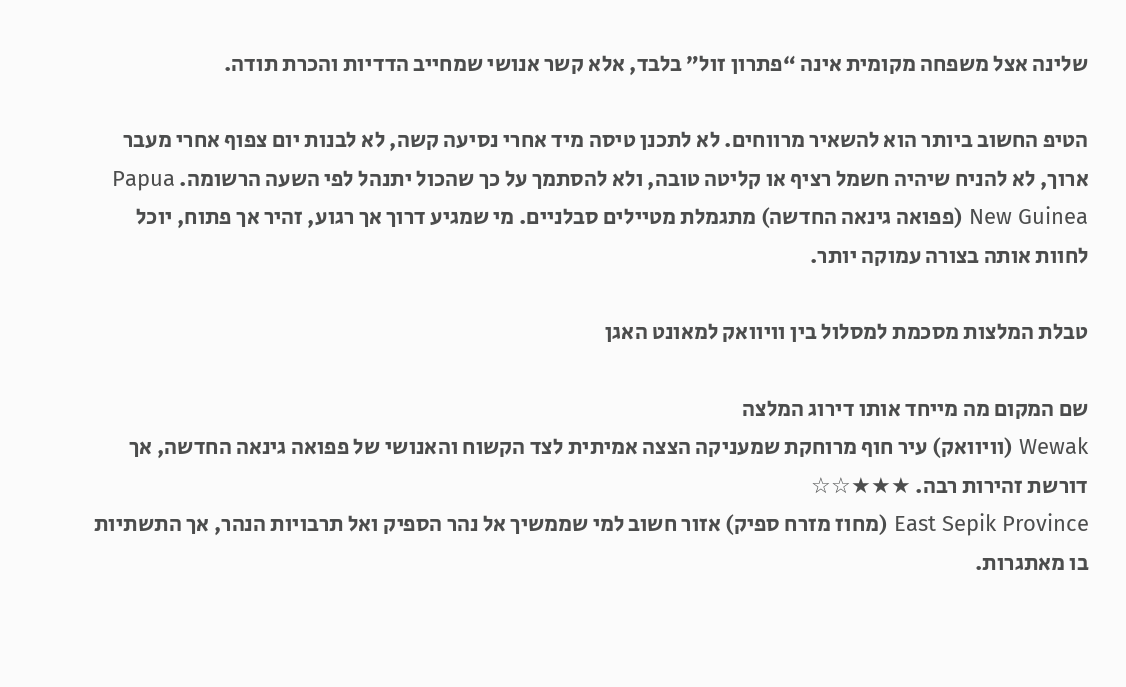שלינה אצל משפחה מקומית אינה “פתרון זול” בלבד, אלא קשר אנושי שמחייב הדדיות והכרת תודה.

הטיפ החשוב ביותר הוא להשאיר מרווחים. לא לתכנן טיסה מיד אחרי נסיעה קשה, לא לבנות יום צפוף אחרי מעבר ארוך, לא להניח שיהיה חשמל רציף או קליטה טובה, ולא להסתמך על כך שהכול יתנהל לפי השעה הרשומה. Papua New Guinea (פפואה גינאה החדשה) מתגמלת מטיילים סבלניים. מי שמגיע דרוך אך רגוע, זהיר אך פתוח, יוכל לחוות אותה בצורה עמוקה יותר.

טבלת המלצות מסכמת למסלול בין וויוואק למאונט האגן

שם המקום מה מייחד אותו דירוג המלצה
Wewak (וויוואק) עיר חוף מרוחקת שמעניקה הצצה אמיתית לצד הקשוח והאנושי של פפואה גינאה החדשה, אך דורשת זהירות רבה. ★★★☆☆
East Sepik Province (מחוז מזרח ספיק) אזור חשוב למי שממשיך אל נהר הספיק ואל תרבויות הנהר, אך התשתיות בו מאתגרות.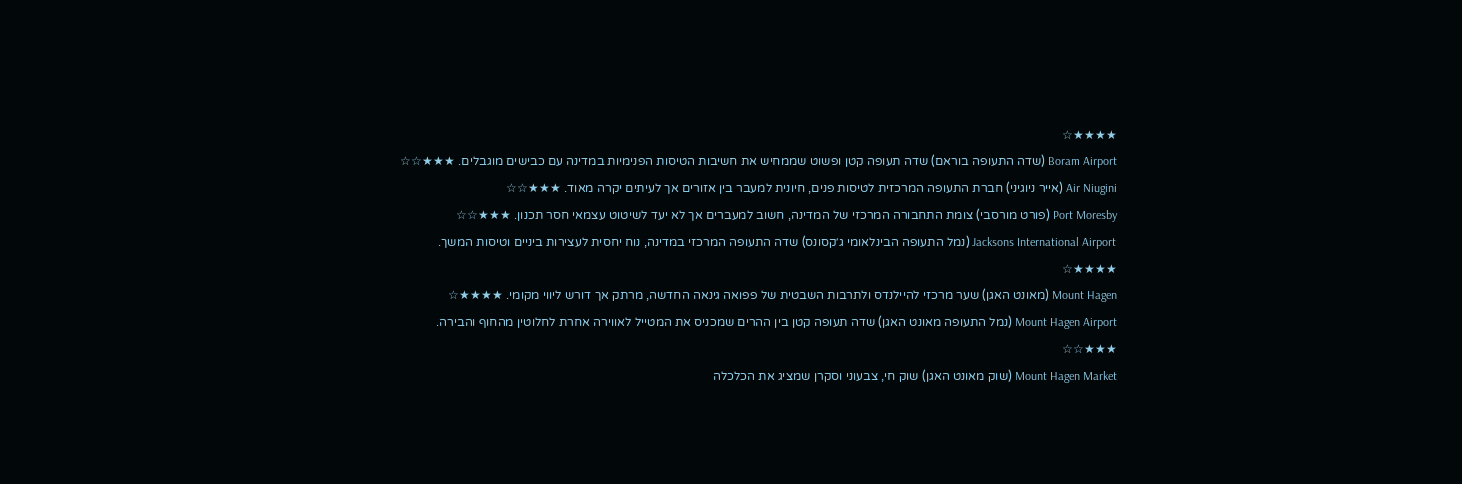★★★★☆
Boram Airport (שדה התעופה בוראם) שדה תעופה קטן ופשוט שממחיש את חשיבות הטיסות הפנימיות במדינה עם כבישים מוגבלים. ★★★☆☆
Air Niugini (אייר ניוגיני) חברת התעופה המרכזית לטיסות פנים, חיונית למעבר בין אזורים אך לעיתים יקרה מאוד. ★★★☆☆
Port Moresby (פורט מורסבי) צומת התחבורה המרכזי של המדינה, חשוב למעברים אך לא יעד לשיטוט עצמאי חסר תכנון. ★★★☆☆
Jacksons International Airport (נמל התעופה הבינלאומי ג׳קסונס) שדה התעופה המרכזי במדינה, נוח יחסית לעצירות ביניים וטיסות המשך. ★★★★☆
Mount Hagen (מאונט האגן) שער מרכזי להיילנדס ולתרבות השבטית של פפואה גינאה החדשה, מרתק אך דורש ליווי מקומי. ★★★★☆
Mount Hagen Airport (נמל התעופה מאונט האגן) שדה תעופה קטן בין ההרים שמכניס את המטייל לאווירה אחרת לחלוטין מהחוף והבירה. ★★★☆☆
Mount Hagen Market (שוק מאונט האגן) שוק חי, צבעוני וסקרן שמציג את הכלכלה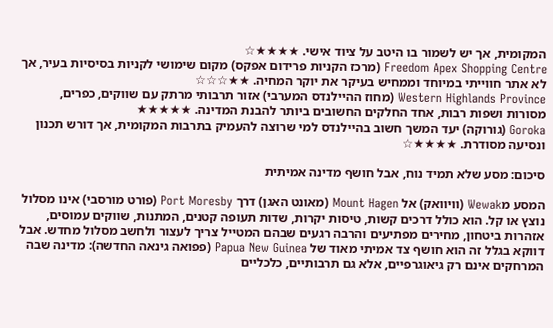המקומית, אך יש לשמור בו היטב על ציוד אישי. ★★★★☆
Freedom Apex Shopping Centre (מרכז הקניות פרידום אפקס) מקום שימושי לקניות בסיסיות בעיר, אך לא אתר חווייתי במיוחד וממחיש בעיקר את יוקר המחיה. ★★☆☆☆
Western Highlands Province (מחוז ההיילנדס המערבי) אזור תרבותי מרתק עם שווקים, כפרים, מסורות ושפות רבות, אחד החלקים החשובים ביותר להבנת המדינה. ★★★★★
Goroka (גורוקה) יעד המשך חשוב בהיילנדס למי שרוצה להעמיק בתרבות המקומית, אך דורש תכנון ונסיעה מסודרת. ★★★★☆

סיכום: מסע שלא תמיד נוח, אבל חושף מדינה אמיתית

המסע מWewak (וויוואק) אל Mount Hagen (מאונט האגן) דרך Port Moresby (פורט מורסבי) אינו מסלול נוצץ או קל. הוא כולל דרכים קשות, טיסות יקרות, שדות תעופה קטנים, המתנות, שווקים עמוסים, אזהרות ביטחון, מחירים מפתיעים והרבה רגעים שבהם המטייל צריך לעצור ולחשב מסלול מחדש. אבל דווקא בגלל זה הוא חושף צד אמיתי מאוד של Papua New Guinea (פפואה גינאה החדשה): מדינה שבה המרחקים אינם רק גיאוגרפיים, אלא גם תרבותיים, כלכליים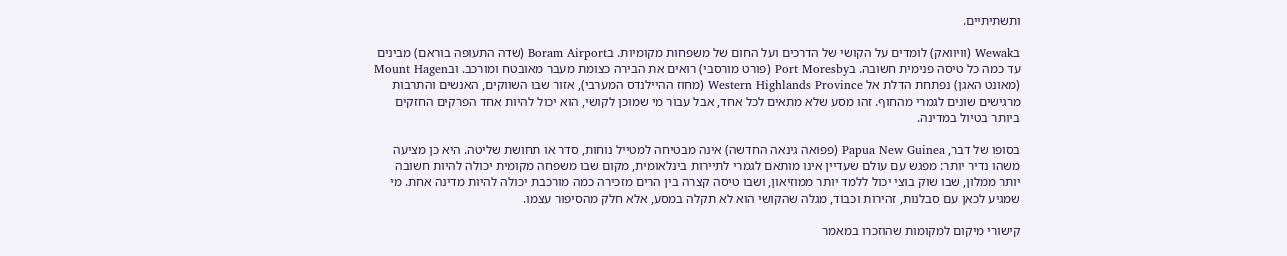ותשתיתיים.

בWewak (וויוואק) לומדים על הקושי של הדרכים ועל החום של משפחות מקומיות. בBoram Airport (שדה התעופה בוראם) מבינים עד כמה כל טיסה פנימית חשובה. בPort Moresby (פורט מורסבי) רואים את הבירה כצומת מעבר מאובטח ומורכב. ובMount Hagen (מאונט האגן) נפתחת הדלת אל Western Highlands Province (מחוז ההיילנדס המערבי), אזור שבו השווקים, האנשים והתרבות מרגישים שונים לגמרי מהחוף. זהו מסע שלא מתאים לכל אחד, אבל עבור מי שמוכן לקושי, הוא יכול להיות אחד הפרקים החזקים ביותר בטיול במדינה.

בסופו של דבר, Papua New Guinea (פפואה גינאה החדשה) אינה מבטיחה למטייל נוחות, סדר או תחושת שליטה. היא כן מציעה משהו נדיר יותר: מפגש עם עולם שעדיין אינו מותאם לגמרי לתיירות בינלאומית, מקום שבו משפחה מקומית יכולה להיות חשובה יותר ממלון, שבו שוק בוצי יכול ללמד יותר ממוזיאון, ושבו טיסה קצרה בין הרים מזכירה כמה מורכבת יכולה להיות מדינה אחת. מי שמגיע לכאן עם סבלנות, זהירות וכבוד, מגלה שהקושי הוא לא תקלה במסע, אלא חלק מהסיפור עצמו.

קישורי מיקום למקומות שהוזכרו במאמר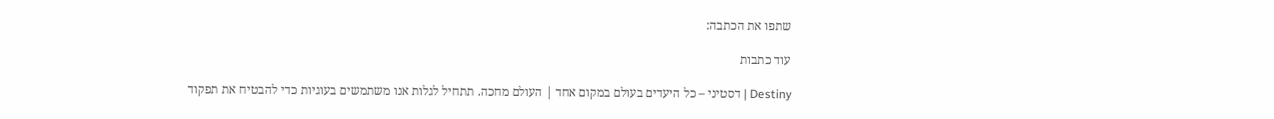שתפו את הכתבה:

עוד כתבות

Destiny | דסטיני – כל היעדים בעולם במקום אחד | העולם מחכה. תתחיל לגלות אנו משתמשים בעוגיות כדי להבטיח את תפקוד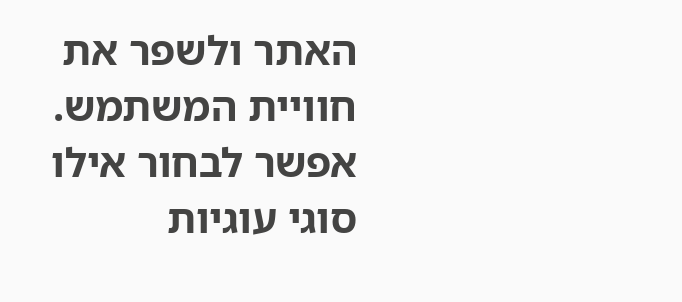האתר ולשפר את חוויית המשתמש. אפשר לבחור אילו סוגי עוגיות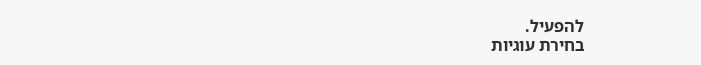להפעיל.
בחירת עוגיות